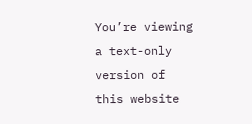You’re viewing a text-only version of this website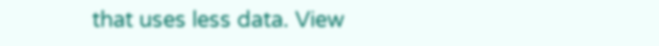that uses less data. View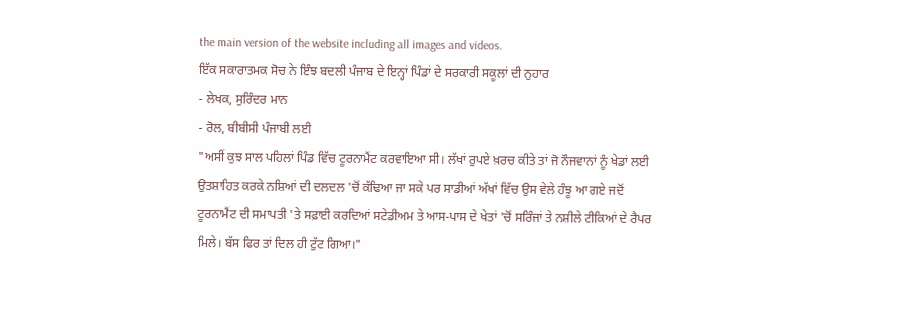the main version of the website including all images and videos.
ਇੱਕ ਸਕਾਰਾਤਮਕ ਸੋਚ ਨੇ ਇੰਝ ਬਦਲੀ ਪੰਜਾਬ ਦੇ ਇਨ੍ਹਾਂ ਪਿੰਡਾਂ ਦੇ ਸਰਕਾਰੀ ਸਕੂਲਾਂ ਦੀ ਨੁਹਾਰ
- ਲੇਖਕ, ਸੁਰਿੰਦਰ ਮਾਨ
- ਰੋਲ, ਬੀਬੀਸੀ ਪੰਜਾਬੀ ਲਈ
"ਅਸੀਂ ਕੁਝ ਸਾਲ ਪਹਿਲਾਂ ਪਿੰਡ ਵਿੱਚ ਟੂਰਨਾਮੈਂਟ ਕਰਵਾਇਆ ਸੀ। ਲੱਖਾਂ ਰੁਪਏ ਖ਼ਰਚ ਕੀਤੇ ਤਾਂ ਜੋ ਨੌਜਵਾਨਾਂ ਨੂੰ ਖੇਡਾਂ ਲਈ ਉਤਸ਼ਾਹਿਤ ਕਰਕੇ ਨਸ਼ਿਆਂ ਦੀ ਦਲਦਲ 'ਚੋਂ ਕੱਢਿਆ ਜਾ ਸਕੇ ਪਰ ਸਾਡੀਆਂ ਅੱਖਾਂ ਵਿੱਚ ਉਸ ਵੇਲੇ ਹੰਝੂ ਆ ਗਏ ਜਦੋਂ ਟੂਰਨਾਮੈਂਟ ਦੀ ਸਮਾਪਤੀ 'ਤੇ ਸਫ਼ਾਈ ਕਰਦਿਆਂ ਸਟੇਡੀਅਮ ਤੇ ਆਸ-ਪਾਸ ਦੇ ਖੇਤਾਂ 'ਚੋਂ ਸਰਿੰਜਾਂ ਤੇ ਨਸ਼ੀਲੇ ਟੀਕਿਆਂ ਦੇ ਰੈਪਰ ਮਿਲੇ। ਬੱਸ ਫਿਰ ਤਾਂ ਦਿਲ ਹੀ ਟੁੱਟ ਗਿਆ।"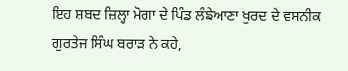ਇਹ ਸ਼ਬਦ ਜ਼ਿਲ੍ਹਾ ਮੋਗਾ ਦੇ ਪਿੰਡ ਲੰਙੇਆਣਾ ਖੁਰਦ ਦੇ ਵਸਨੀਕ ਗੁਰਤੇਜ ਸਿੰਘ ਬਰਾੜ ਨੇ ਕਹੇ,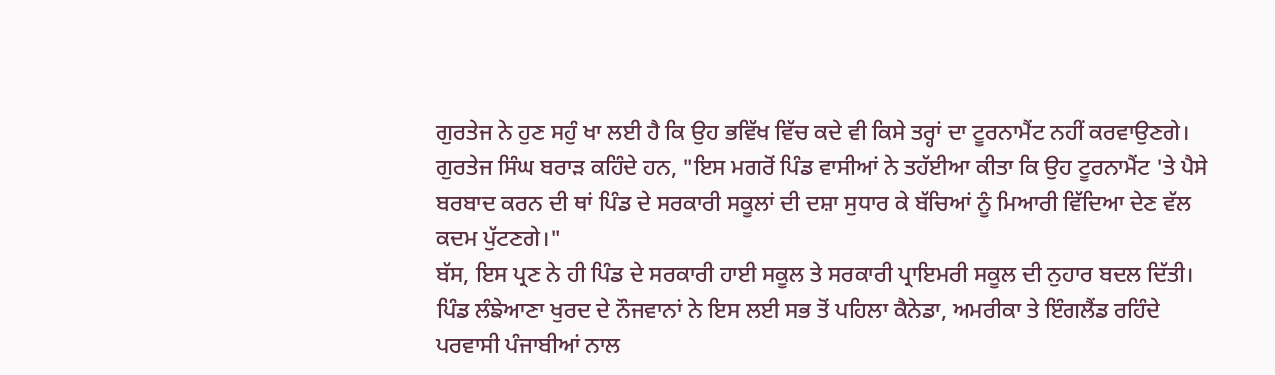ਗੁਰਤੇਜ ਨੇ ਹੁਣ ਸਹੁੰ ਖਾ ਲਈ ਹੈ ਕਿ ਉਹ ਭਵਿੱਖ ਵਿੱਚ ਕਦੇ ਵੀ ਕਿਸੇ ਤਰ੍ਹਾਂ ਦਾ ਟੂਰਨਾਮੈਂਟ ਨਹੀਂ ਕਰਵਾਉਣਗੇ।
ਗੁਰਤੇਜ ਸਿੰਘ ਬਰਾੜ ਕਹਿੰਦੇ ਹਨ, "ਇਸ ਮਗਰੋਂ ਪਿੰਡ ਵਾਸੀਆਂ ਨੇ ਤਹੱਈਆ ਕੀਤਾ ਕਿ ਉਹ ਟੂਰਨਾਮੈਂਟ 'ਤੇ ਪੈਸੇ ਬਰਬਾਦ ਕਰਨ ਦੀ ਥਾਂ ਪਿੰਡ ਦੇ ਸਰਕਾਰੀ ਸਕੂਲਾਂ ਦੀ ਦਸ਼ਾ ਸੁਧਾਰ ਕੇ ਬੱਚਿਆਂ ਨੂੰ ਮਿਆਰੀ ਵਿੱਦਿਆ ਦੇਣ ਵੱਲ ਕਦਮ ਪੁੱਟਣਗੇ।"
ਬੱਸ, ਇਸ ਪ੍ਰਣ ਨੇ ਹੀ ਪਿੰਡ ਦੇ ਸਰਕਾਰੀ ਹਾਈ ਸਕੂਲ ਤੇ ਸਰਕਾਰੀ ਪ੍ਰਾਇਮਰੀ ਸਕੂਲ ਦੀ ਨੁਹਾਰ ਬਦਲ ਦਿੱਤੀ। ਪਿੰਡ ਲੰਙੇਆਣਾ ਖੁਰਦ ਦੇ ਨੌਜਵਾਨਾਂ ਨੇ ਇਸ ਲਈ ਸਭ ਤੋਂ ਪਹਿਲਾ ਕੈਨੇਡਾ, ਅਮਰੀਕਾ ਤੇ ਇੰਗਲੈਂਡ ਰਹਿੰਦੇ ਪਰਵਾਸੀ ਪੰਜਾਬੀਆਂ ਨਾਲ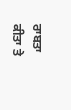ਰਾਬਤਾ ਕੀਤਾ ਤੇ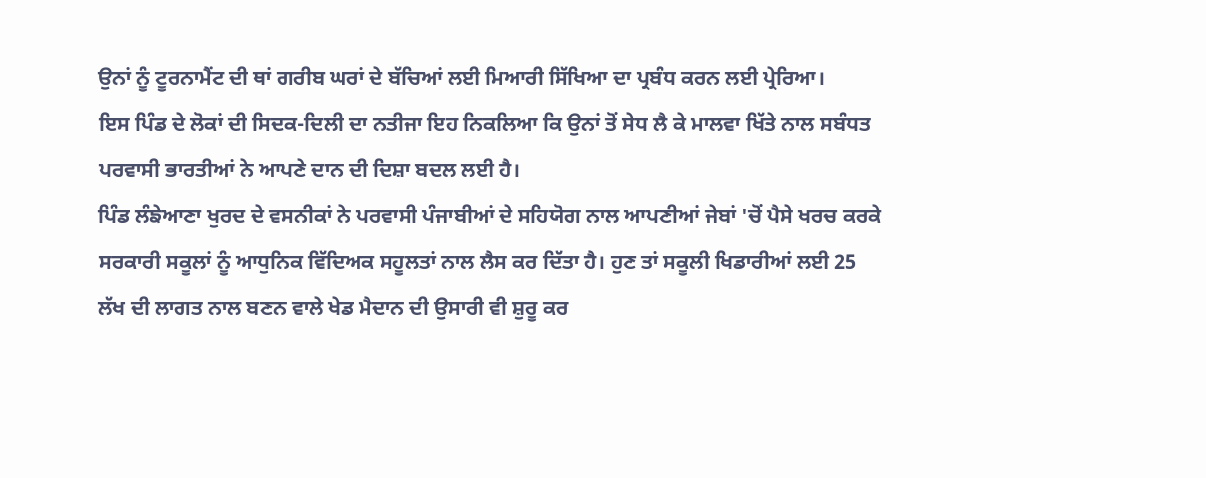ਉਨਾਂ ਨੂੰ ਟੂਰਨਾਮੈਂਟ ਦੀ ਥਾਂ ਗਰੀਬ ਘਰਾਂ ਦੇ ਬੱਚਿਆਂ ਲਈ ਮਿਆਰੀ ਸਿੱਖਿਆ ਦਾ ਪ੍ਰਬੰਧ ਕਰਨ ਲਈ ਪ੍ਰੇਰਿਆ।
ਇਸ ਪਿੰਡ ਦੇ ਲੋਕਾਂ ਦੀ ਸਿਦਕ-ਦਿਲੀ ਦਾ ਨਤੀਜਾ ਇਹ ਨਿਕਲਿਆ ਕਿ ਉਨਾਂ ਤੋਂ ਸੇਧ ਲੈ ਕੇ ਮਾਲਵਾ ਖਿੱਤੇ ਨਾਲ ਸਬੰਧਤ ਪਰਵਾਸੀ ਭਾਰਤੀਆਂ ਨੇ ਆਪਣੇ ਦਾਨ ਦੀ ਦਿਸ਼ਾ ਬਦਲ ਲਈ ਹੈ।
ਪਿੰਡ ਲੰਙੇਆਣਾ ਖੁਰਦ ਦੇ ਵਸਨੀਕਾਂ ਨੇ ਪਰਵਾਸੀ ਪੰਜਾਬੀਆਂ ਦੇ ਸਹਿਯੋਗ ਨਾਲ ਆਪਣੀਆਂ ਜੇਬਾਂ 'ਚੋਂ ਪੈਸੇ ਖਰਚ ਕਰਕੇ ਸਰਕਾਰੀ ਸਕੂਲਾਂ ਨੂੰ ਆਧੁਨਿਕ ਵਿੱਦਿਅਕ ਸਹੂਲਤਾਂ ਨਾਲ ਲੈਸ ਕਰ ਦਿੱਤਾ ਹੈ। ਹੁਣ ਤਾਂ ਸਕੂਲੀ ਖਿਡਾਰੀਆਂ ਲਈ 25 ਲੱਖ ਦੀ ਲਾਗਤ ਨਾਲ ਬਣਨ ਵਾਲੇ ਖੇਡ ਮੈਦਾਨ ਦੀ ਉਸਾਰੀ ਵੀ ਸ਼ੁਰੂ ਕਰ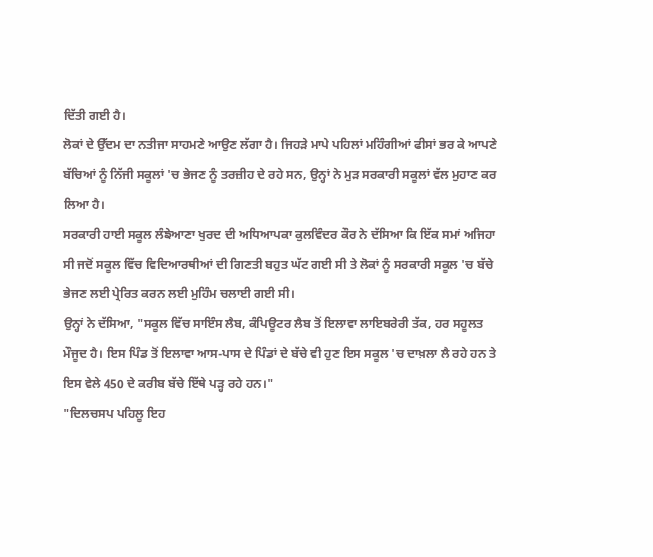ਦਿੱਤੀ ਗਈ ਹੈ।
ਲੋਕਾਂ ਦੇ ਉੱਦਮ ਦਾ ਨਤੀਜਾ ਸਾਹਮਣੇ ਆਉਣ ਲੱਗਾ ਹੈ। ਜਿਹੜੇ ਮਾਪੇ ਪਹਿਲਾਂ ਮਹਿੰਗੀਆਂ ਫੀਸਾਂ ਭਰ ਕੇ ਆਪਣੇ ਬੱਚਿਆਂ ਨੂੰ ਨਿੱਜੀ ਸਕੂਲਾਂ 'ਚ ਭੇਜਣ ਨੂੰ ਤਰਜ਼ੀਹ ਦੇ ਰਹੇ ਸਨ, ਉਨ੍ਹਾਂ ਨੇ ਮੁੜ ਸਰਕਾਰੀ ਸਕੂਲਾਂ ਵੱਲ ਮੁਹਾਣ ਕਰ ਲਿਆ ਹੈ।
ਸਰਕਾਰੀ ਹਾਈ ਸਕੂਲ ਲੰਙੇਆਣਾ ਖੁਰਦ ਦੀ ਅਧਿਆਪਕਾ ਕੁਲਵਿੰਦਰ ਕੌਰ ਨੇ ਦੱਸਿਆ ਕਿ ਇੱਕ ਸਮਾਂ ਅਜਿਹਾ ਸੀ ਜਦੋਂ ਸਕੂਲ ਵਿੱਚ ਵਿਦਿਆਰਥੀਆਂ ਦੀ ਗਿਣਤੀ ਬਹੁਤ ਘੱਟ ਗਈ ਸੀ ਤੇ ਲੋਕਾਂ ਨੂੰ ਸਰਕਾਰੀ ਸਕੂਲ 'ਚ ਬੱਚੇ ਭੇਜਣ ਲਈ ਪ੍ਰੇਰਿਤ ਕਰਨ ਲਈ ਮੁਹਿੰਮ ਚਲਾਈ ਗਈ ਸੀ।
ਉਨ੍ਹਾਂ ਨੇ ਦੱਸਿਆ, "ਸਕੂਲ ਵਿੱਚ ਸਾਇੰਸ ਲੈਬ, ਕੰਪਿਊਟਰ ਲੈਬ ਤੋਂ ਇਲਾਵਾ ਲਾਇਬਰੇਰੀ ਤੱਕ, ਹਰ ਸਹੂਲਤ ਮੌਜੂਦ ਹੈ। ਇਸ ਪਿੰਡ ਤੋਂ ਇਲਾਵਾ ਆਸ-ਪਾਸ ਦੇ ਪਿੰਡਾਂ ਦੇ ਬੱਚੇ ਵੀ ਹੁਣ ਇਸ ਸਕੂਲ 'ਚ ਦਾਖ਼ਲਾ ਲੈ ਰਹੇ ਹਨ ਤੇ ਇਸ ਵੇਲੇ 450 ਦੇ ਕਰੀਬ ਬੱਚੇ ਇੱਥੇ ਪੜ੍ਹ ਰਹੇ ਹਨ।"
"ਦਿਲਚਸਪ ਪਹਿਲੂ ਇਹ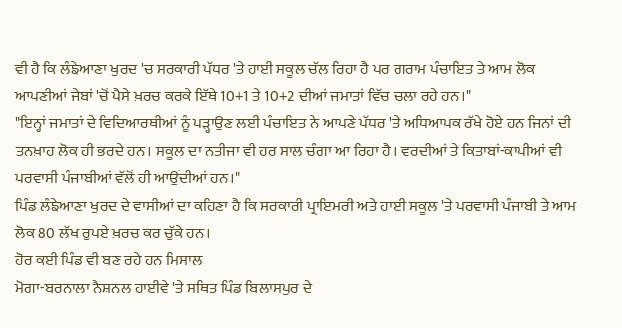ਵੀ ਹੈ ਕਿ ਲੰਙੇਆਣਾ ਖੁਰਦ 'ਚ ਸਰਕਾਰੀ ਪੱਧਰ 'ਤੇ ਹਾਈ ਸਕੂਲ ਚੱਲ ਰਿਹਾ ਹੈ ਪਰ ਗਰਾਮ ਪੰਚਾਇਤ ਤੇ ਆਮ ਲੋਕ ਆਪਣੀਆਂ ਜੇਬਾਂ 'ਚੋਂ ਪੈਸੇ ਖ਼ਰਚ ਕਰਕੇ ਇੱਥੇ 10+1 ਤੇ 10+2 ਦੀਆਂ ਜਮਾਤਾਂ ਵਿੱਚ ਚਲਾ ਰਹੇ ਹਨ।"
"ਇਨ੍ਹਾਂ ਜਮਾਤਾਂ ਦੇ ਵਿਦਿਆਰਥੀਆਂ ਨੂੰ ਪੜ੍ਹਾਉਣ ਲਈ ਪੰਚਾਇਤ ਨੇ ਆਪਣੇ ਪੱਧਰ 'ਤੇ ਅਧਿਆਪਕ ਰੱਖੇ ਹੋਏ ਹਨ ਜਿਨਾਂ ਦੀ ਤਨਖ਼ਾਹ ਲੋਕ ਹੀ ਭਰਦੇ ਹਨ। ਸਕੂਲ ਦਾ ਨਤੀਜਾ ਵੀ ਹਰ ਸਾਲ ਚੰਗਾ ਆ ਰਿਹਾ ਹੈ। ਵਰਦੀਆਂ ਤੇ ਕਿਤਾਬਾਂ-ਕਾਪੀਆਂ ਵੀ ਪਰਵਾਸੀ ਪੰਜਾਬੀਆਂ ਵੱਲੋਂ ਹੀ ਆਉਂਦੀਆਂ ਹਨ।"
ਪਿੰਡ ਲੰਙੇਆਣਾ ਖੁਰਦ ਦੇ ਵਾਸੀਆਂ ਦਾ ਕਹਿਣਾ ਹੈ ਕਿ ਸਰਕਾਰੀ ਪ੍ਰਾਇਮਰੀ ਅਤੇ ਹਾਈ ਸਕੂਲ 'ਤੇ ਪਰਵਾਸੀ ਪੰਜਾਬੀ ਤੇ ਆਮ ਲੋਕ 80 ਲੱਖ ਰੁਪਏ ਖ਼ਰਚ ਕਰ ਚੁੱਕੇ ਹਨ।
ਹੋਰ ਕਈ ਪਿੰਡ ਵੀ ਬਣ ਰਹੇ ਹਨ ਮਿਸਾਲ
ਮੋਗਾ-ਬਰਨਾਲਾ ਨੈਸ਼ਨਲ ਹਾਈਵੇ 'ਤੇ ਸਥਿਤ ਪਿੰਡ ਬਿਲਾਸਪੁਰ ਦੇ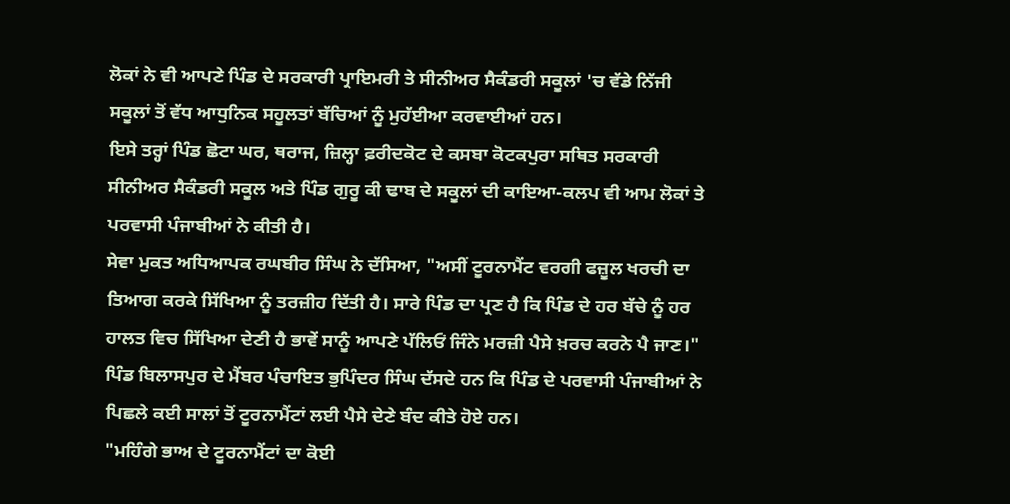ਲੋਕਾਂ ਨੇ ਵੀ ਆਪਣੇ ਪਿੰਡ ਦੇ ਸਰਕਾਰੀ ਪ੍ਰਾਇਮਰੀ ਤੇ ਸੀਨੀਅਰ ਸੈਕੰਡਰੀ ਸਕੂਲਾਂ 'ਚ ਵੱਡੇ ਨਿੱਜੀ ਸਕੂਲਾਂ ਤੋਂ ਵੱਧ ਆਧੁਨਿਕ ਸਹੂਲਤਾਂ ਬੱਚਿਆਂ ਨੂੰ ਮੁਹੱਈਆ ਕਰਵਾਈਆਂ ਹਨ।
ਇਸੇ ਤਰ੍ਹਾਂ ਪਿੰਡ ਛੋਟਾ ਘਰ, ਥਰਾਜ, ਜ਼ਿਲ੍ਹਾ ਫ਼ਰੀਦਕੋਟ ਦੇ ਕਸਬਾ ਕੋਟਕਪੁਰਾ ਸਥਿਤ ਸਰਕਾਰੀ ਸੀਨੀਅਰ ਸੈਕੰਡਰੀ ਸਕੂਲ ਅਤੇ ਪਿੰਡ ਗੁਰੂ ਕੀ ਢਾਬ ਦੇ ਸਕੂਲਾਂ ਦੀ ਕਾਇਆ-ਕਲਪ ਵੀ ਆਮ ਲੋਕਾਂ ਤੇ ਪਰਵਾਸੀ ਪੰਜਾਬੀਆਂ ਨੇ ਕੀਤੀ ਹੈ।
ਸੇਵਾ ਮੁਕਤ ਅਧਿਆਪਕ ਰਘਬੀਰ ਸਿੰਘ ਨੇ ਦੱਸਿਆ, "ਅਸੀਂ ਟੂਰਨਾਮੈਂਟ ਵਰਗੀ ਫਜ਼ੂਲ ਖਰਚੀ ਦਾ ਤਿਆਗ ਕਰਕੇ ਸਿੱਖਿਆ ਨੂੰ ਤਰਜ਼ੀਹ ਦਿੱਤੀ ਹੈ। ਸਾਰੇ ਪਿੰਡ ਦਾ ਪ੍ਰਣ ਹੈ ਕਿ ਪਿੰਡ ਦੇ ਹਰ ਬੱਚੇ ਨੂੰ ਹਰ ਹਾਲਤ ਵਿਚ ਸਿੱਖਿਆ ਦੇਣੀ ਹੈ ਭਾਵੇਂ ਸਾਨੂੰ ਆਪਣੇ ਪੱਲਿਓਂ ਜਿੰਨੇ ਮਰਜ਼ੀ ਪੈਸੇ ਖ਼ਰਚ ਕਰਨੇ ਪੈ ਜਾਣ।"
ਪਿੰਡ ਬਿਲਾਸਪੁਰ ਦੇ ਮੈਂਬਰ ਪੰਚਾਇਤ ਭੁਪਿੰਦਰ ਸਿੰਘ ਦੱਸਦੇ ਹਨ ਕਿ ਪਿੰਡ ਦੇ ਪਰਵਾਸੀ ਪੰਜਾਬੀਆਂ ਨੇ ਪਿਛਲੇ ਕਈ ਸਾਲਾਂ ਤੋਂ ਟੂਰਨਾਮੈਂਟਾਂ ਲਈ ਪੈਸੇ ਦੇਣੇ ਬੰਦ ਕੀਤੇ ਹੋਏ ਹਨ।
"ਮਹਿੰਗੇ ਭਾਅ ਦੇ ਟੂਰਨਾਮੈਂਟਾਂ ਦਾ ਕੋਈ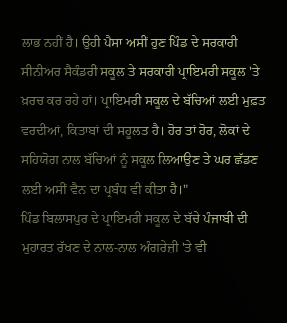ਲਾਭ ਨਹੀਂ ਹੈ। ਉਹੀ ਪੈਸਾ ਅਸੀਂ ਹੁਣ ਪਿੰਡ ਦੇ ਸਰਕਾਰੀ ਸੀਨੀਅਰ ਸੈਕੰਡਰੀ ਸਕੂਲ ਤੇ ਸਰਕਾਰੀ ਪ੍ਰਾਇਮਰੀ ਸਕੂਲ 'ਤੇ ਖ਼ਰਚ ਕਰ ਰਹੇ ਹਾਂ। ਪ੍ਰਾਇਮਰੀ ਸਕੂਲ ਦੇ ਬੱਚਿਆਂ ਲਈ ਮੁਫ਼ਤ ਵਰਦੀਆਂ, ਕਿਤਾਬਾਂ ਦੀ ਸਹੂਲਤ ਹੈ। ਹੋਰ ਤਾਂ ਹੋਰ, ਲੋਕਾਂ ਦੇ ਸਹਿਯੋਗ ਨਾਲ ਬੱਚਿਆਂ ਨੂੰ ਸਕੂਲ ਲਿਆਉਣ ਤੇ ਘਰ ਛੱਡਣ ਲਈ ਅਸੀਂ ਵੈਨ ਦਾ ਪ੍ਰਬੰਧ ਵੀ ਕੀਤਾ ਹੈ।"
ਪਿੰਡ ਬਿਲਾਸਪੁਰ ਦੇ ਪ੍ਰਾਇਮਰੀ ਸਕੂਲ ਦੇ ਬੱਚੇ ਪੰਜਾਬੀ ਦੀ ਮੁਹਾਰਤ ਰੱਖਣ ਦੇ ਨਾਲ-ਨਾਲ ਅੰਗਰੇਜ਼ੀ 'ਤੇ ਵੀ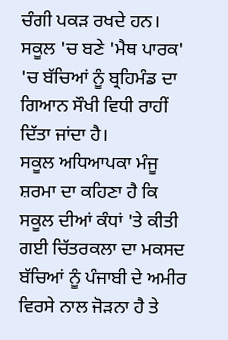ਚੰਗੀ ਪਕੜ ਰਖਦੇ ਹਨ। ਸਕੂਲ 'ਚ ਬਣੇ 'ਮੈਥ ਪਾਰਕ' 'ਚ ਬੱਚਿਆਂ ਨੂੰ ਬ੍ਰਹਿਮੰਡ ਦਾ ਗਿਆਨ ਸੌਖੀ ਵਿਧੀ ਰਾਹੀਂ ਦਿੱਤਾ ਜਾਂਦਾ ਹੈ।
ਸਕੂਲ ਅਧਿਆਪਕਾ ਮੰਜੂ ਸ਼ਰਮਾ ਦਾ ਕਹਿਣਾ ਹੈ ਕਿ ਸਕੂਲ ਦੀਆਂ ਕੰਧਾਂ 'ਤੇ ਕੀਤੀ ਗਈ ਚਿੱਤਰਕਲਾ ਦਾ ਮਕਸਦ ਬੱਚਿਆਂ ਨੂੰ ਪੰਜਾਬੀ ਦੇ ਅਮੀਰ ਵਿਰਸੇ ਨਾਲ ਜੋੜਨਾ ਹੈ ਤੇ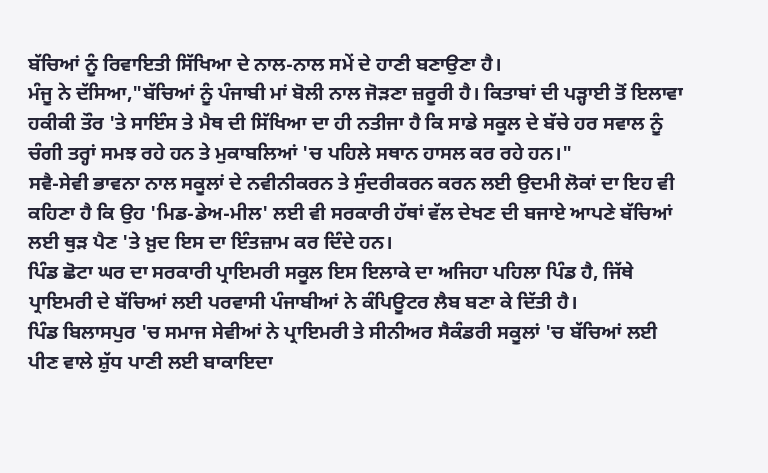ਬੱਚਿਆਂ ਨੂੰ ਰਿਵਾਇਤੀ ਸਿੱਖਿਆ ਦੇ ਨਾਲ-ਨਾਲ ਸਮੇਂ ਦੇ ਹਾਣੀ ਬਣਾਉਣਾ ਹੈ।
ਮੰਜੂ ਨੇ ਦੱਸਿਆ,"ਬੱਚਿਆਂ ਨੂੰ ਪੰਜਾਬੀ ਮਾਂ ਬੋਲੀ ਨਾਲ ਜੋੜਣਾ ਜ਼ਰੂਰੀ ਹੈ। ਕਿਤਾਬਾਂ ਦੀ ਪੜ੍ਹਾਈ ਤੋਂ ਇਲਾਵਾ ਹਕੀਕੀ ਤੌਰ 'ਤੇ ਸਾਇੰਸ ਤੇ ਮੈਥ ਦੀ ਸਿੱਖਿਆ ਦਾ ਹੀ ਨਤੀਜਾ ਹੈ ਕਿ ਸਾਡੇ ਸਕੂਲ ਦੇ ਬੱਚੇ ਹਰ ਸਵਾਲ ਨੂੰ ਚੰਗੀ ਤਰ੍ਹਾਂ ਸਮਝ ਰਹੇ ਹਨ ਤੇ ਮੁਕਾਬਲਿਆਂ 'ਚ ਪਹਿਲੇ ਸਥਾਨ ਹਾਸਲ ਕਰ ਰਹੇ ਹਨ।"
ਸਵੈ-ਸੇਵੀ ਭਾਵਨਾ ਨਾਲ ਸਕੂਲਾਂ ਦੇ ਨਵੀਨੀਕਰਨ ਤੇ ਸੁੰਦਰੀਕਰਨ ਕਰਨ ਲਈ ਉਦਮੀ ਲੋਕਾਂ ਦਾ ਇਹ ਵੀ ਕਹਿਣਾ ਹੈ ਕਿ ਉਹ 'ਮਿਡ-ਡੇਅ-ਮੀਲ' ਲਈ ਵੀ ਸਰਕਾਰੀ ਹੱਥਾਂ ਵੱਲ ਦੇਖਣ ਦੀ ਬਜਾਏ ਆਪਣੇ ਬੱਚਿਆਂ ਲਈ ਥੁੜ ਪੈਣ 'ਤੇ ਖ਼ੁਦ ਇਸ ਦਾ ਇੰਤਜ਼ਾਮ ਕਰ ਦਿੰਦੇ ਹਨ।
ਪਿੰਡ ਛੋਟਾ ਘਰ ਦਾ ਸਰਕਾਰੀ ਪ੍ਰਾਇਮਰੀ ਸਕੂਲ ਇਸ ਇਲਾਕੇ ਦਾ ਅਜਿਹਾ ਪਹਿਲਾ ਪਿੰਡ ਹੈ, ਜਿੱਥੇ ਪ੍ਰਾਇਮਰੀ ਦੇ ਬੱਚਿਆਂ ਲਈ ਪਰਵਾਸੀ ਪੰਜਾਬੀਆਂ ਨੇ ਕੰਪਿਊਟਰ ਲੈਬ ਬਣਾ ਕੇ ਦਿੱਤੀ ਹੈ।
ਪਿੰਡ ਬਿਲਾਸਪੁਰ 'ਚ ਸਮਾਜ ਸੇਵੀਆਂ ਨੇ ਪ੍ਰਾਇਮਰੀ ਤੇ ਸੀਨੀਅਰ ਸੈਕੰਡਰੀ ਸਕੂਲਾਂ 'ਚ ਬੱਚਿਆਂ ਲਈ ਪੀਣ ਵਾਲੇ ਸ਼ੁੱਧ ਪਾਣੀ ਲਈ ਬਾਕਾਇਦਾ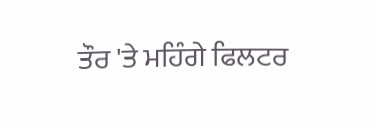ਤੌਰ 'ਤੇ ਮਹਿੰਗੇ ਫਿਲਟਰ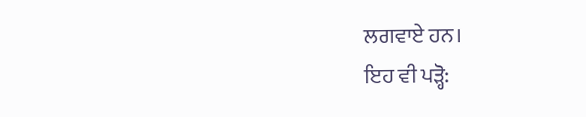ਲਗਵਾਏ ਹਨ।
ਇਹ ਵੀ ਪੜ੍ਹੋ: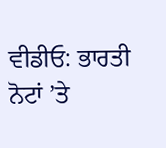ਵੀਡੀਓ: ਭਾਰਤੀ ਨੋਟਾਂ ’ਤੇ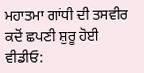ਮਹਾਤਮਾ ਗਾਂਧੀ ਦੀ ਤਸਵੀਰ ਕਦੋਂ ਛਪਣੀ ਸ਼ੁਰੂ ਹੋਈ
ਵੀਡੀਓ: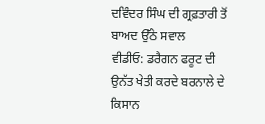ਦਵਿੰਦਰ ਸਿੰਘ ਦੀ ਗ੍ਰਫ਼ਤਾਰੀ ਤੋਂ ਬਾਅਦ ਉੱਠੇ ਸਵਾਲ
ਵੀਡੀਓ: ਡਰੈਗਨ ਫਰੂਟ ਦੀ ਉਨੱਤ ਖੇਤੀ ਕਰਦੇ ਬਰਨਾਲੇ ਦੇ ਕਿਸਾਨ